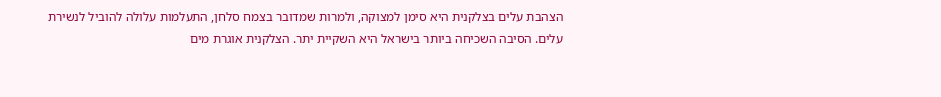הצהבת עלים בצלקנית היא סימן למצוקה, ולמרות שמדובר בצמח סלחן, התעלמות עלולה להוביל לנשירת עלים. הסיבה השכיחה ביותר בישראל היא השקיית יתר. הצלקנית אוגרת מים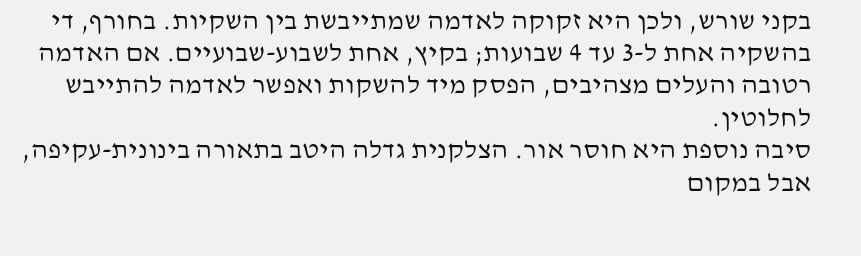בקני שורש, ולכן היא זקוקה לאדמה שמתייבשת בין השקיות. בחורף, די בהשקיה אחת ל-3 עד 4 שבועות; בקיץ, אחת לשבוע-שבועיים. אם האדמה רטובה והעלים מצהיבים, הפסק מיד להשקות ואפשר לאדמה להתייבש לחלוטין.
סיבה נוספת היא חוסר אור. הצלקנית גדלה היטב בתאורה בינונית-עקיפה, אבל במקום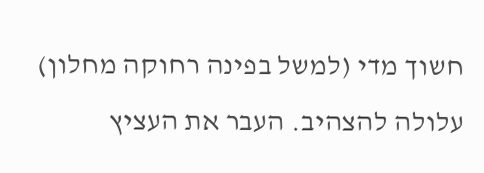חשוך מדי (למשל בפינה רחוקה מחלון) עלולה להצהיב. העבר את העציץ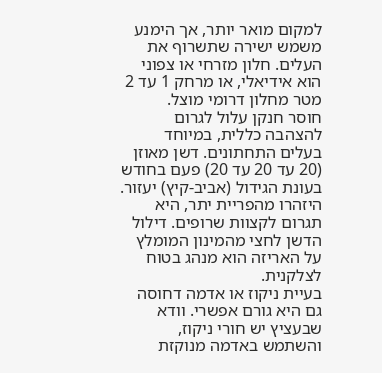למקום מואר יותר, אך הימנע משמש ישירה שתשרוף את העלים. חלון מזרחי או צפוני הוא אידיאלי, או מרחק 1 עד 2 מטר מחלון דרומי מוצל.
חוסר חנקן עלול לגרום להצהבה כללית, במיוחד בעלים התחתונים. דשן מאוזן (20 עד 20 עד 20) פעם בחודש בעונת הגידול (אביב-קיץ) יעזור. היזהרו מהפריית יתר, היא תגרום לקצוות שרופים. דילול הדשן לחצי מהמינון המומלץ על האריזה הוא מנהג בטוח לצלקנית.
בעיית ניקוז או אדמה דחוסה גם היא גורם אפשרי. וודא שבעציץ יש חורי ניקוז, והשתמש באדמה מנוקזת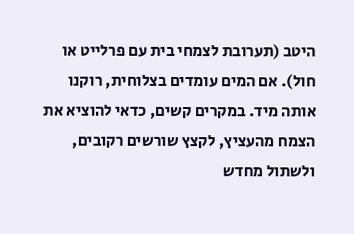היטב (תערובת לצמחי בית עם פרלייט או חול). אם המים עומדים בצלוחית, רוקנו אותה מיד. במקרים קשים, כדאי להוציא את הצמח מהעציץ, לקצץ שורשים רקובים, ולשתול מחדש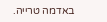באדמה טרייה.